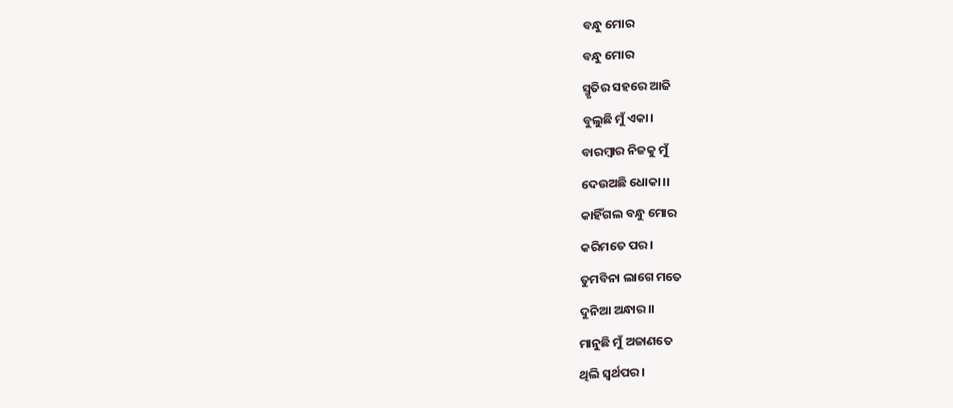ବନ୍ଧୁ ମୋର
ବନ୍ଧୁ ମୋର
ସ୍ମୃତିର ସହରେ ଆଜି
ବୁଲୁଛି ମୁଁ ଏକା।
ବାରମ୍ବାର ନିଜକୁ ମୁଁ
ଦେଉଅଛି ଧୋକା।।
କାହିଁଗଲ ବନ୍ଧୁ ମୋର
କରିମତେ ପର।
ତୁମବିନା ଲାଗେ ମତେ
ଦୁନିଆ ଅନ୍ଧାର।।
ମାନୁଛି ମୁଁ ଅଜାଣତେ
ଥିଲି ସ୍ୱର୍ଥପର।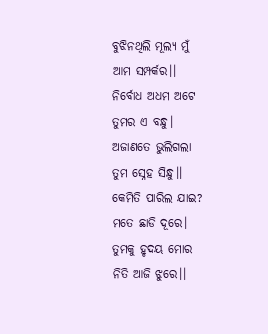ବୁଝିନଥିଲି ମୂଲ୍ଯ ମୁଁ
ଆମ ସମ୍ପର୍କର।।
ନିର୍ବୋଧ ଅଧମ ଅଟେ
ତୁମର ଏ ବନ୍ଧୁ।
ଅଜାଣତେ ଭୁଲିଗଲା
ତୁମ ସ୍ନେହ ସିନ୍ଧୁ।।
କେମିତି ପାରିଲ ଯାଇ?
ମତେ ଛାଡି ଦୂରେ।
ତୁମକୁ ହୃଦୟ ମୋର
ନିତି ଆଜି ଝୁରେ।।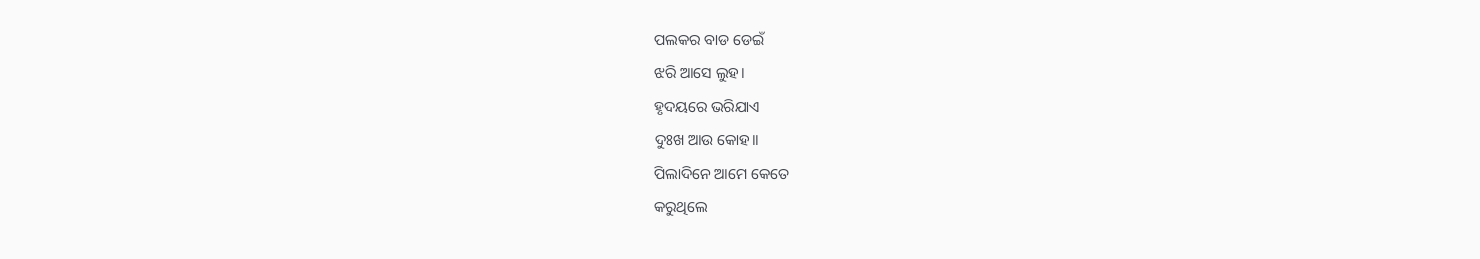ପଲକର ବାଡ ଡେଇଁ
ଝରି ଆସେ ଲୁହ।
ହୃଦୟରେ ଭରିଯାଏ
ଦୁଃଖ ଆଉ କୋହ।।
ପିଲାଦିନେ ଆମେ କେତେ
କରୁଥିଲେ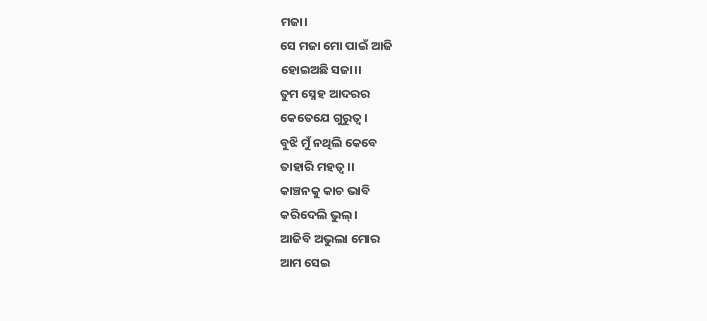ମଜା।
ସେ ମଜା ମୋ ପାଇଁ ଆଜି
ହୋଇଅଛି ସଜା।।
ତୁମ ସ୍ନେହ ଆଦରର
କେତେଯେ ଗୁରୁତ୍ୱ।
ବୁଝି ମୁଁ ନଥିଲି କେବେ
ତାହାରି ମହତ୍ୱ।।
କାଞ୍ଚନକୁ କାଚ ଭାବି
କରିଦେଲି ଭୁଲ୍।
ଆଜିବି ଅଭୁଲା ମୋର
ଆମ ସେଇ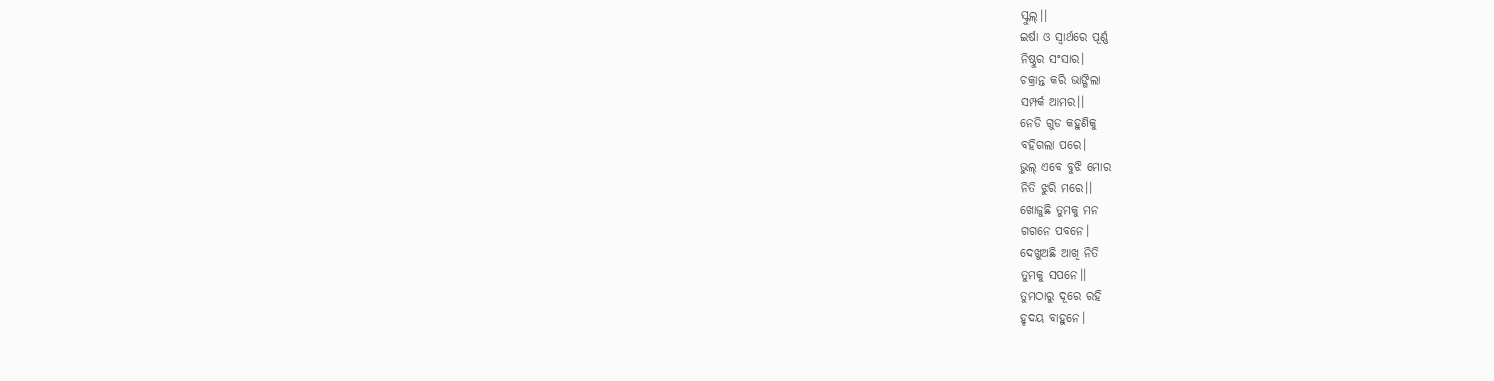ସ୍କୁଲ୍।।
ଇର୍ଷା ଓ ସ୍ୱାର୍ଥରେ ପୂର୍ଣ୍ଣ
ନିଷ୍ଠୁର ସଂସାର।
ଚକ୍ରାନ୍ତ କରି ଭାଙ୍ଗିଲା
ସମ୍ପର୍କ ଆମର।।
ନେଡି ଗୁଡ କହୁଣିକୁ
ବହିଗଲା ପରେ।
ଭୁଲ୍ ଏବେ ବୁଝି ମୋର
ନିତି ଝୁରି ମରେ।।
ଖୋଜୁଛି ତୁମକୁ ମନ
ଗଗନେ ପବନେ।
ଦେଖୁଅଛି ଆଖି ନିତି
ତୁମକୁ ସପନେ।।
ତୁମଠାରୁ ଦୂରେ ରହି
ହୃଦୟ ବାହୁନେ।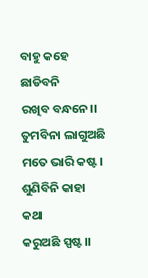ବାହୁ କହେ ଛାଡିବନି
ରଖିବ ବନ୍ଧନେ।।
ତୁମବିନା ଲାଗୁଅଛି
ମତେ ଭାରି କଷ୍ଟ।
ଶୁଣିବିନି କାହା କଥା
କରୁଅଛି ସ୍ପଷ୍ଟ।।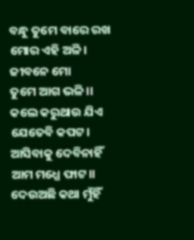ବନ୍ଧୁ ତୁମେ ବାରେ ରଖ
ମୋର ଏହି ଅଳି।
ଜୀବନେ ମୋ
ତୁମେ ଆଗ ଭଳି।।
କଲେ କରୁଥାଉ ଯିଏ
ଯେତେବି କପଟ।
ଆସିବାକୁ ଦେବିନାହିଁ
ଆମ ମଧ୍ଯେ ଫାଟ।।
ଦେଉଅଛି କଥା ମୁଁହିଁ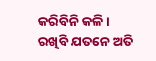କରିବିନି କଳି।
ରଖିବି ଯତନେ ଅତି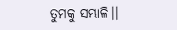ତୁମକୁ ସମ୍ଭାଳି।।